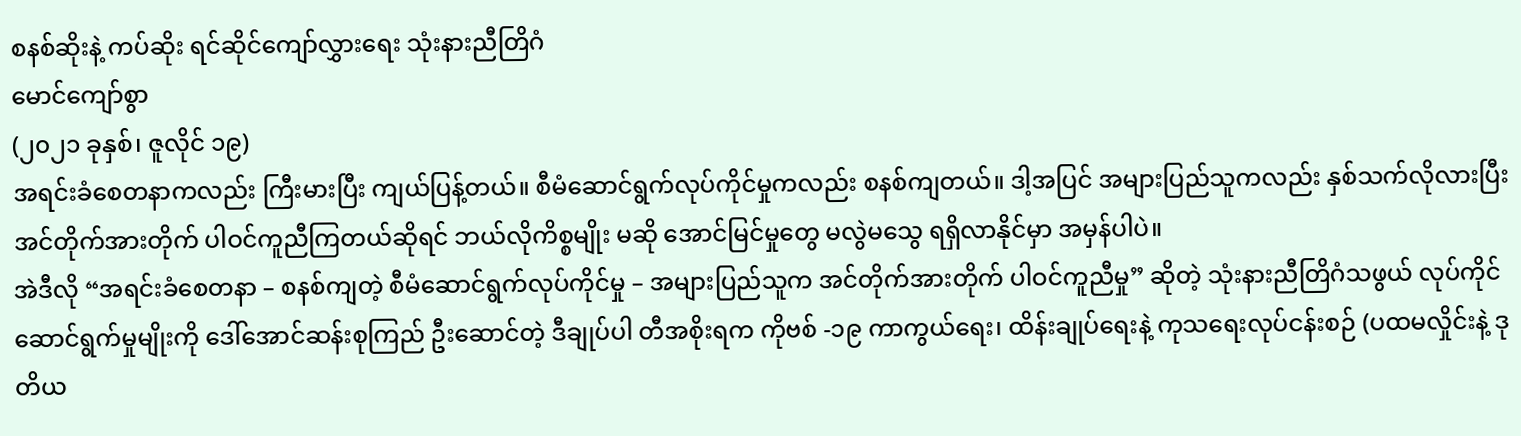စနစ်ဆိုးနဲ့ ကပ်ဆိုး ရင်ဆိုင်ကျော်လွှားရေး သုံးနားညီတြိဂံ
မောင်ကျော်စွာ
(၂၀၂၁ ခုနှစ်၊ ဇူလိုင် ၁၉)
အရင်းခံစေတနာကလည်း ကြီးမားပြီး ကျယ်ပြန့်တယ်။ စီမံဆောင်ရွက်လုပ်ကိုင်မှုကလည်း စနစ်ကျတယ်။ ဒါ့အပြင် အများပြည်သူကလည်း နှစ်သက်လိုလားပြီး အင်တိုက်အားတိုက် ပါဝင်ကူညီကြတယ်ဆိုရင် ဘယ်လိုကိစ္စမျိုး မဆို အောင်မြင်မှုတွေ မလွဲမသွေ ရရှိလာနိုင်မှာ အမှန်ပါပဲ။
အဲဒီလို “အရင်းခံစေတနာ – စနစ်ကျတဲ့ စီမံဆောင်ရွက်လုပ်ကိုင်မှု – အများပြည်သူက အင်တိုက်အားတိုက် ပါဝင်ကူညီမှု” ဆိုတဲ့ သုံးနားညီတြိဂံသဖွယ် လုပ်ကိုင်ဆောင်ရွက်မှုမျိုးကို ဒေါ်အောင်ဆန်းစုကြည် ဦးဆောင်တဲ့ ဒီချုပ်ပါ တီအစိုးရက ကိုဗစ် -၁၉ ကာကွယ်ရေး၊ ထိန်းချုပ်ရေးနဲ့ ကုသရေးလုပ်ငန်းစဉ် (ပထမလှိုင်းနဲ့ ဒုတိယ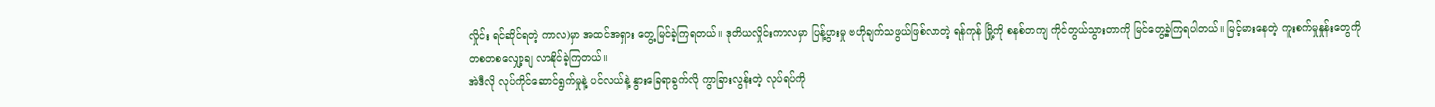လှိုင်း ရင်ဆိုင်ရတဲ့ ကာလ)မှာ အထင်အရှား တွေ့မြင်ခဲ့ကြရတယ်။ ဒုတိယလှိုင်းကာလမှာ ပြန့်ပွားမှု ဗဟိုချက်သဖွယ်ဖြစ်လာတဲ့ ရန်ကုန် မြို့ကို စနစ်တကျ ကိုင်တွယ်သွားတာကို မြင်တွေ့ခဲ့ကြရပါတယ်။ မြင့်မားနေတဲ့ ကူးစက်မှုနှုန်းတွေကို တစတစလျှော့ချ လာနိုင်ခဲ့ကြတယ်။
အဲဒီလို လုပ်ကိုင်ဆောင်ရွက်မှုနဲ့ ပင်လယ်နဲ့ နွားခြေရာခွက်လို ကွာခြားလွန်းတဲ့ လုပ်ရပ်ကို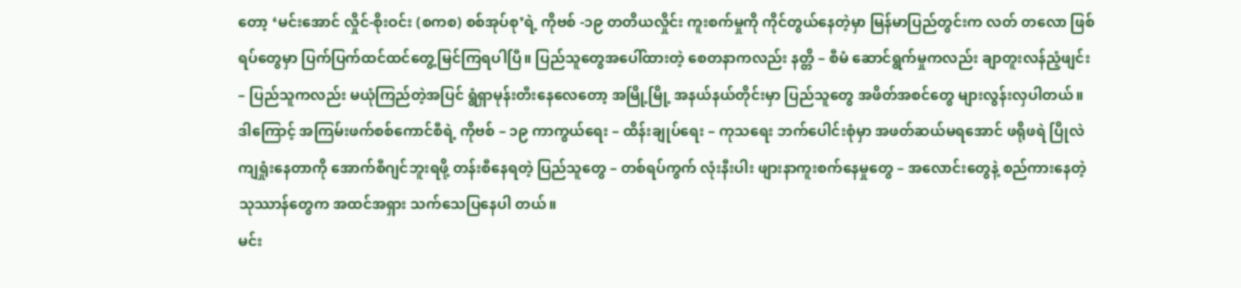တော့ ‘မင်းအောင် လှိုင်-စိုးဝင်း (စကစ) စစ်အုပ်စု’ရဲ့ ကိုဗစ် -၁၉ တတိယလှိုင်း ကူးစက်မှုကို ကိုင်တွယ်နေတဲ့မှာ မြန်မာပြည်တွင်းက လတ် တလော ဖြစ်ရပ်တွေမှာ ပြက်ပြက်ထင်ထင်တွေ့မြင်ကြရပါပြီ။ ပြည်သူတွေအပေါ်ထားတဲ့ စေတနာကလည်း နတ္တိ – စီမံ ဆောင်ရွက်မှုကလည်း ချာတူးလန်ညံ့ဖျင်း – ပြည်သူကလည်း မယုံကြည်တဲ့အပြင် ရွံရှာမုန်းတီးနေလေတော့ အမြို့မြို့ အနယ်နယ်တိုင်းမှာ ပြည်သူတွေ အဖိတ်အစင်တွေ များလွန်းလှပါတယ်။
ဒါကြောင့် အကြမ်းဖက်စစ်ကောင်စီရဲ့ ကိုဗစ် – ၁၉ ကာကွယ်ရေး – ထိန်းချုပ်ရေး – ကုသရေး ဘက်ပေါင်းစုံမှာ အဖတ်ဆယ်မရအောင် ဖရိုဖရဲ ပြိုလဲကျရှုံးနေတာကို အောက်စီဂျင်ဘူးရဖို့ တန်းစီနေရတဲ့ ပြည်သူတွေ – တစ်ရပ်ကွက် လုံးနီးပါး ဖျားနာကူးစက်နေမှုတွေ – အလောင်းတွေနဲ့ စည်ကားနေတဲ့ သုဿာန်တွေက အထင်အရှား သက်သေပြနေပါ တယ်။
မင်း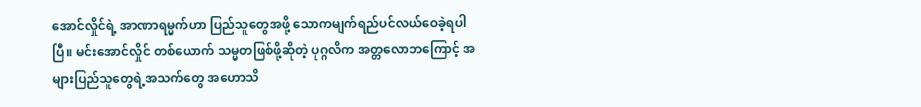အောင်လှိုင်ရဲ့ အာဏာရမ္မက်ဟာ ပြည်သူတွေအဖို့ သောကမျက်ရည်ပင်လယ်ဝေခဲ့ရပါပြီ။ မင်းအောင်လှိုင် တစ်ယောက် သမ္မတဖြစ်ဖို့ဆိုတဲ့ ပုဂ္ဂလိက အတ္တလောဘကြောင့် အများပြည်သူတွေရဲ့အသက်တွေ အဟောသိ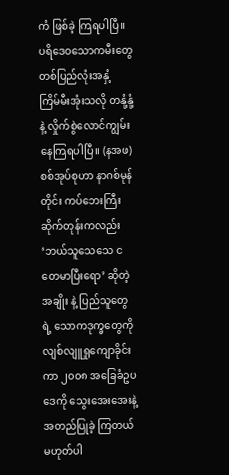ကံ ဖြစ်ခဲ့ ကြရပါပြီ။ ပရိဒေဝသောကမီးတွေ တစ်ပြည်လုံးအနှံ့ ကြိမ်မီးအုံးသလို တနုံ့နုံ့နဲ့ လှိုက်စွဲလောင်ကျွမ်းနေကြရပါပြီ။ (နအဖ)စစ်အုပ်စုဟာ နာဂစ်မုန်တိုင်း ကပ်ဘေးကြီးဆိုက်တုန်းကလည်း ‘ဘယ်သူသေသေ ငတေမာပြီးရော’ ဆိုတဲ့အချိုး နဲ့ ပြည်သူတွေရဲ့ သောကဒုက္ခတွေကို လျစ်လျူရှုကျောခိုင်းကာ ၂၀၀၈ အခြေခံဥပဒေကို သွေးအေးအေးနဲ့ အတည်ပြုခဲ့ ကြတယ် မဟုတ်ပါ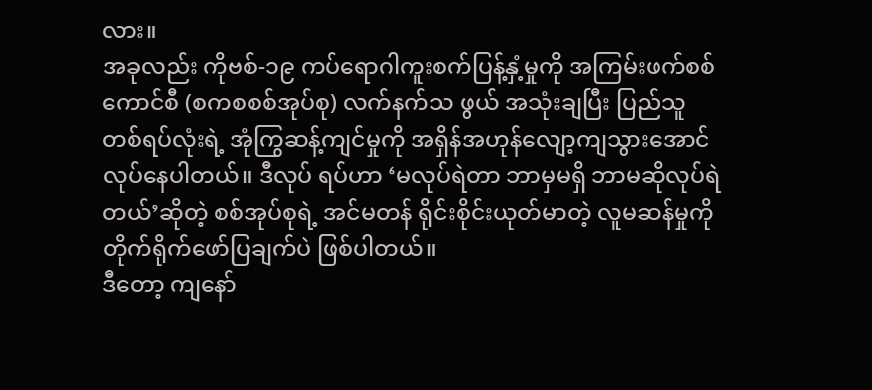လား။
အခုလည်း ကိုဗစ်-၁၉ ကပ်ရောဂါကူးစက်ပြန့်နှံ့မှုကို အကြမ်းဖက်စစ်ကောင်စီ (စကစစစ်အုပ်စု) လက်နက်သ ဖွယ် အသုံးချပြီး ပြည်သူတစ်ရပ်လုံးရဲ့ အုံကြွဆန့်ကျင်မှုကို အရှိန်အဟုန်လျော့ကျသွားအောင် လုပ်နေပါတယ်။ ဒီလုပ် ရပ်ဟာ ‘မလုပ်ရဲတာ ဘာမှမရှိ ဘာမဆိုလုပ်ရဲတယ်’ဆိုတဲ့ စစ်အုပ်စုရဲ့ အင်မတန် ရိုင်းစိုင်းယုတ်မာတဲ့ လူမဆန်မှုကို တိုက်ရိုက်ဖော်ပြချက်ပဲ ဖြစ်ပါတယ်။
ဒီတော့ ကျနော်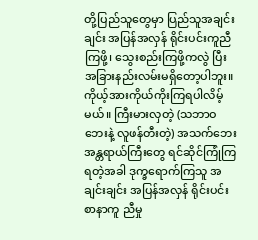တို့ပြည်သူတွေမှာ ပြည်သူအချင်းချင်း အပြန်အလှန် ရိုင်းပင်းကူညီကြဖို့၊ သွေးစည်းကြဖို့ကလွဲ ပြီး အခြားနည်းလမ်းမရှိတော့ပါဘူး။ ကိုယ့်အားကိုယ်ကိုးကြရပါလိမ့်မယ်။ ကြီးမားလှတဲ့ (သဘာဝဘေးနဲ့ လူဖန်တီးတဲ့) အသက်ဘေးအန္တရာယ်ကြီးတွေ ရင်ဆိုင်ကြုံကြရတဲ့အခါ ဒုက္ခရောက်ကြသူ အချင်းချင်း အပြန်အလှန် ရိုင်းပင်းစာနာကူ ညီမှု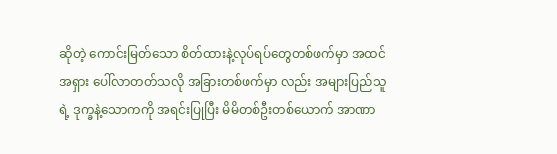ဆိုတဲ့ ကောင်းမြတ်သော စိတ်ထားနဲ့လုပ်ရပ်တွေတစ်ဖက်မှာ အထင်အရှား ပေါ်လာတတ်သလို အခြားတစ်ဖက်မှာ လည်း အများပြည်သူရဲ့ ဒုက္ခနဲ့သောကကို အရင်းပြုပြီး မိမိတစ်ဦးတစ်ယောက် အာဏာ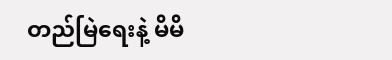တည်မြဲရေးနဲ့ မိမိ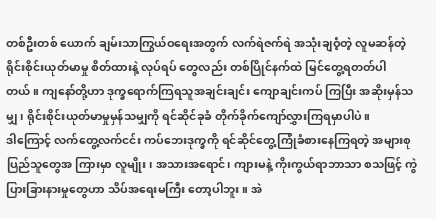တစ်ဦးတစ် ယောက် ချမ်းသာကြွယ်ဝရေးအတွက် လက်ရဲဇက်ရဲ အသုံးချဝံ့တဲ့ လူမဆန်တဲ့ ရိုင်းစိုင်းယုတ်မာမှု စိတ်ထားနဲ့ လုပ်ရပ် တွေလည်း တစ်ပြိုင်နက်ထဲ မြင်တွေ့ရတတ်ပါတယ်။ ကျနော်တို့ဟာ ဒုက္ခရောက်ကြရသူအချင်းချင်း ကျောချင်းကပ် ကြပြီး အဆိုးမှန်သမျှ၊ ရိုင်းစိုင်းယုတ်မာမှုမှန်သမျှကို ရင်ဆိုင်ခုခံ တိုက်ခိုက်ကျော်လွှားကြရမှာပါပဲ။
ဒါကြောင့် လက်တွေ့လက်ငင်း ကပ်ဘေးဒုက္ခကို ရင်ဆိုင်တွေ့ကြုံခံစားနေကြရတဲ့ အများစု ပြည်သူတွေအ ကြားမှာ လူမျိုး၊ အသားအရောင်၊ ကျားမနဲ့ ကိုးကွယ်ရာဘာသာ စသဖြင့် ကွဲပြားခြားနားမှုတွေဟာ သိပ်အရေးမကြီး တော့ပါဘူး။ အဲ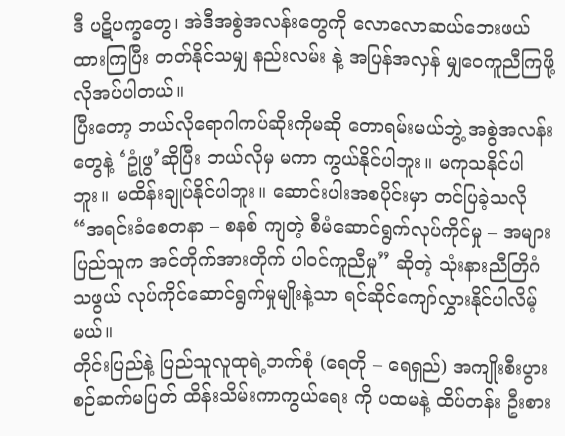ဒီ ပဋိပက္ခတွေ၊ အဲဒီအစွဲအလန်းတွေကို လောလောဆယ်ဘေးဖယ်ထားကြပြီး တတ်နိုင်သမျှ နည်းလမ်း နဲ့ အပြန်အလှန် မျှဝေကူညီကြဖို့ လိုအပ်ပါတယ်။
ပြီးတော့ ဘယ်လိုရောဂါကပ်ဆိုးကိုမဆို တောရမ်းမယ်ဘွဲ့ အစွဲအလန်းတွေနဲ့ ‘ဥုံဖွ’ဆိုပြီး ဘယ်လိုမှ မကာ ကွယ်နိုင်ပါဘူး။ မကုသနိုင်ပါဘူး။ မထိန်းချုပ်နိုင်ပါဘူး။ ဆောင်းပါးအစပိုင်းမှာ တင်ပြခဲ့သလို “အရင်းခံစေတနာ – စနစ် ကျတဲ့ စီမံဆောင်ရွက်လုပ်ကိုင်မှု – အများပြည်သူက အင်တိုက်အားတိုက် ပါဝင်ကူညီမှု” ဆိုတဲ့ သုံးနားညီတြိဂံသဖွယ် လုပ်ကိုင်ဆောင်ရွက်မှုမျိုးနဲ့သာ ရင်ဆိုင်ကျော်လွှားနိုင်ပါလိမ့်မယ်။
တိုင်းပြည်နဲ့ ပြည်သူလူထုရဲ့ဘက်စုံ (ရေတို – ရေရှည်) အကျိုးစီးပွား စဉ်ဆက်မပြတ် ထိန်းသိမ်းကာကွယ်ရေး ကို ပထမနဲ့ ထိပ်တန်း ဦးစား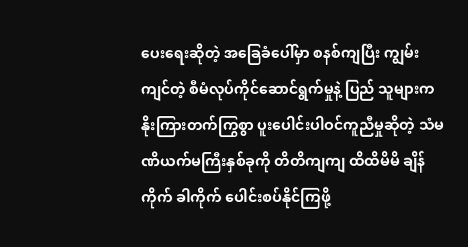ပေးရေးဆိုတဲ့ အခြေခံပေါ်မှာ စနစ်ကျပြီး ကျွမ်းကျင်တဲ့ စီမံလုပ်ကိုင်ဆောင်ရွက်မှုနဲ့ ပြည် သူများက နိုးကြားတက်ကြွစွာ ပူးပေါင်းပါဝင်ကူညီမှုဆိုတဲ့ သံမဏိယက်မကြီးနှစ်ခုကို တိတိကျကျ ထိထိမိမိ ချိန်ကိုက် ခါကိုက် ပေါင်းစပ်နိုင်ကြဖို့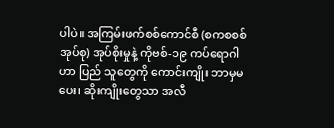ပါပဲ။ အကြမ်းဖက်စစ်ကောင်စီ (စကစစစ်အုပ်စု) အုပ်စိုးမှုနဲ့ ကိုဗစ်-၁၉ ကပ်ရောဂါဟာ ပြည် သူတွေကို ကောင်းကျိုး ဘာမှမပေး၊ ဆိုးကျိုးတွေသာ အလီ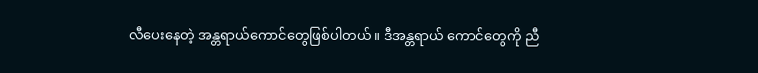လီပေးနေတဲ့ အန္တရာယ်ကောင်တွေဖြစ်ပါတယ်။ ဒီအန္တရာယ် ကောင်တွေကို ညီ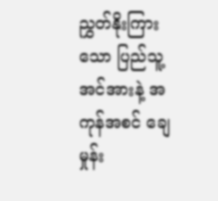ညွှတ်နိုးကြားသော ပြည်သူ့အင်အားနဲ့ အကုန်အစင် ချေမှုန်း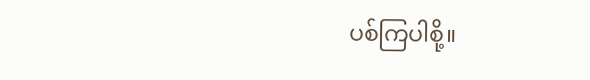ပစ်ကြပါစို့။